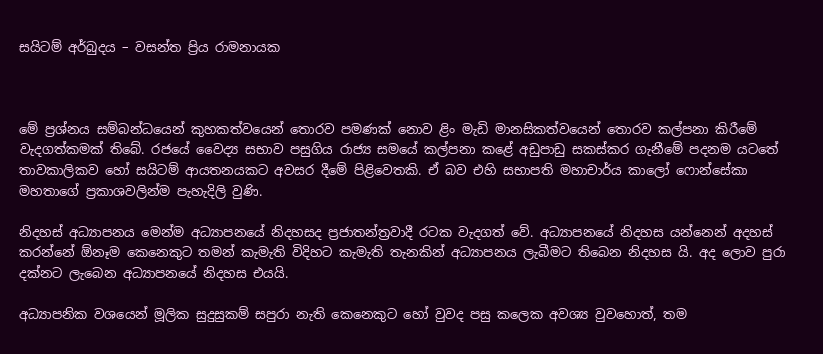සයිටම් අර්බුදය – වසන්ත ප්‍රිය රාමනායක



මේ ප්‍රශ්නය සම්බන්ධයෙන් කුහකත්වයෙන් තොරව පමණක් නොව ළිං මැඩි මානසිකත්වයෙන් තොරව කල්පනා කිරීමේ වැදගත්කමක් තිබේ. රජයේ වෛද්‍ය සභාව පසුගිය රාජ්‍ය සමයේ කල්පනා කළේ අඩුපාඩු සකස්කර ගැනීමේ පදනම යටතේ තාවකාලිකව හෝ සයිටම් ආයතනයකට අවසර දීමේ පිළිවෙතකි. ඒ බව එහි සභාපති මහාචාර්ය කාලෝ ෆොන්සේකා මහතාගේ ප්‍රකාශවලින්ම පැහැදිලි වුණි.

නිදහස් අධ්‍යාපනය මෙන්ම අධ්‍යාපනයේ නිදහසද ප්‍රජාතන්ත්‍රවාදී රටක වැදගත් වේ. අධ්‍යාපනයේ නිදහස යන්නෙන් අදහස් කරන්නේ ඕනෑම කෙනෙකුට තමන් කැමැති විදිහට කැමැති තැනකින් අධ්‍යාපනය ලැබීමට තිබෙන නිදහස යි. අද ලොව පුරා දක්නට ලැබෙන අධ්‍යාපනයේ නිදහස එයයි.

අධ්‍යාපනික වශයෙන් මූලික සුදුසුකම් සපුරා නැති කෙනෙකුට හෝ වුවද පසු කලෙක අවශ්‍ය වුවහොත්, තම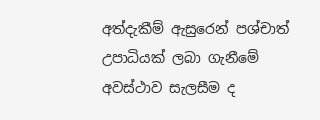අත්දැකීම් ඇසුරෙන් පශ්චාත් උපාධියක් ලබා ගැනීමේ අවස්ථාව සැලසීම ද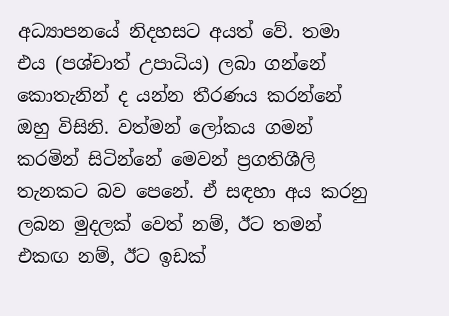අධ්‍යාපනයේ නිදහසට අයත් වේ. තමා එය (පශ්චාත් උපාධිය) ලබා ගන්නේ කොතැනින් ද යන්න තීරණය කරන්නේ ඔහු විසිනි. වත්මන් ලෝකය ගමන් කරමින් සිටින්නේ මෙවන් ප්‍රගතිශීලි තැනකට බව පෙනේ. ඒ සඳහා අය කරනු ලබන මුදලක් වෙත් නම්, ඊට තමන් එකඟ නම්, ඊට ඉඩක්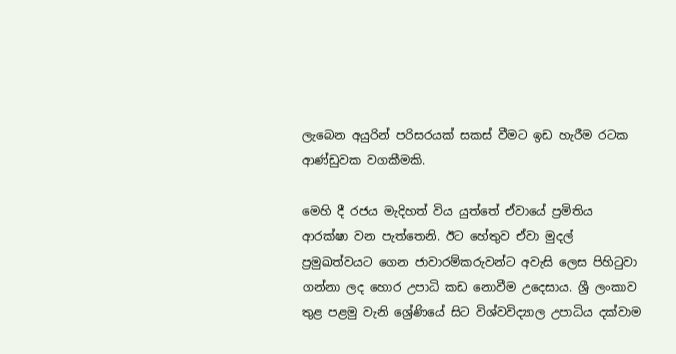ලැබෙන අයුරින් පරිසරයක් සකස් වීමට ඉඩ හැරීම රටක ආණ්ඩුවක වගකීමකි.

මෙහි දී රජය මැදිහත් විය යුත්තේ ඒවායේ ප්‍රමිතිය ආරක්ෂා වන පැත්තෙනි. ඊට හේතුව ඒවා මුදල් ප්‍රමුඛත්වයට ගෙන ජාවාරම්කරුවන්ට අවැසි ලෙස පිහිටුවා ගන්නා ලද හොර උපාධි කඩ නොවීම උදෙසාය. ශ්‍රී ලංකාව තුළ පළමු වැනි ශ්‍රේණියේ සිට විශ්වවිද්‍යාල උපාධිය දක්වාම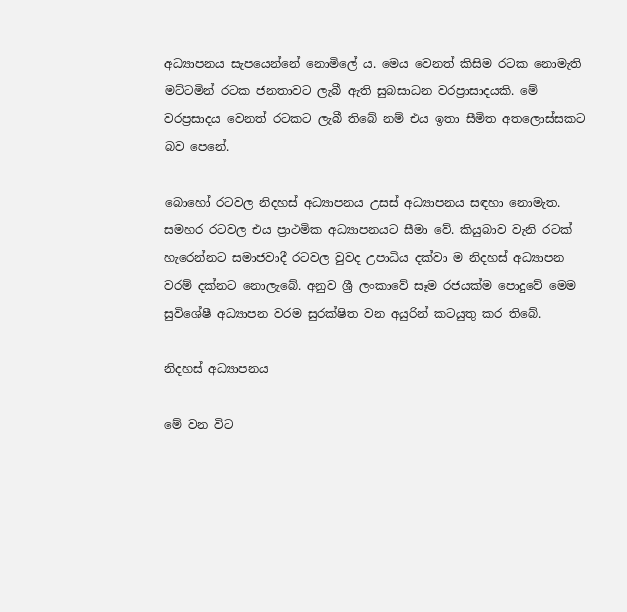අධ්‍යාපනය සැපයෙන්නේ නොමිලේ ය. මෙය වෙනත් කිසිම රටක නොමැති මට්ටමින් රටක ජනතාවට ලැබී ඇති සුබසාධන වරප්‍රාසාදයකි. මේ වරප්‍රසාදය වෙනත් රටකට ලැබී තිබේ නම් එය ඉතා සීමිත අතලොස්සකට බව පෙනේ.

බොහෝ රටවල නිදහස් අධ්‍යාපනය උසස් අධ්‍යාපනය සඳහා නොමැත. සමහර රටවල එය ප්‍රාථමික අධ්‍යාපනයට සීමා වේ. කියුබාව වැනි රටක් හැරෙන්නට සමාජවාදී රටවල වුවද උපාධිය දක්වා ම නිදහස් අධ්‍යාපන වරම් දක්නට නොලැබේ. අනුව ශ්‍රී ලංකාවේ සෑම රජයක්ම පොදුවේ මෙම සුවිශේෂී අධ්‍යාපන වරම සුරක්ෂිත වන අයුරින් කටයුතු කර තිබේ.

නිදහස් අධ්‍යාපනය

මේ වන විට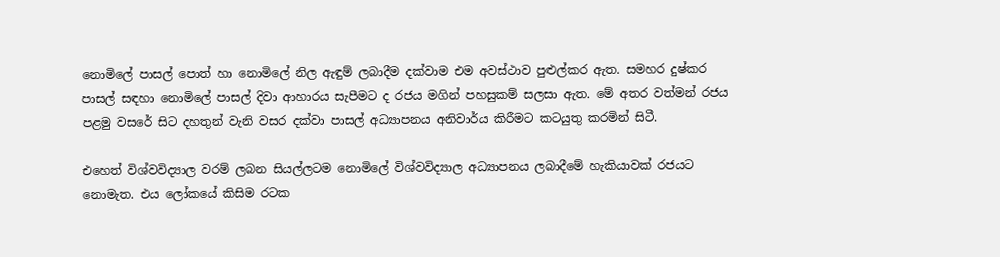නොමිලේ පාසල් පොත් හා නොමිලේ නිල ඇඳුම් ලබාදීම දක්වාම එම අවස්ථාව පුළුල්කර ඇත. සමහර දුෂ්කර පාසල් සඳහා නොමිලේ පාසල් දිවා ආහාරය සැපීමට ද රජය මගින් පහසුකම් සලසා ඇත. මේ අතර වත්මන් රජය පළමු වසරේ සිට දහතුන් වැනි වසර දක්වා පාසල් අධ්‍යාපනය අනිවාර්ය කිරීමට කටයුතු කරමින් සිටී.

එහෙත් විශ්වවිද්‍යාල වරම් ලබන සියල්ලටම නොමිලේ විශ්වවිද්‍යාල අධ්‍යාපනය ලබාදීමේ හැකියාවක් රජයට නොමැත. එය ලෝකයේ කිසිම රටක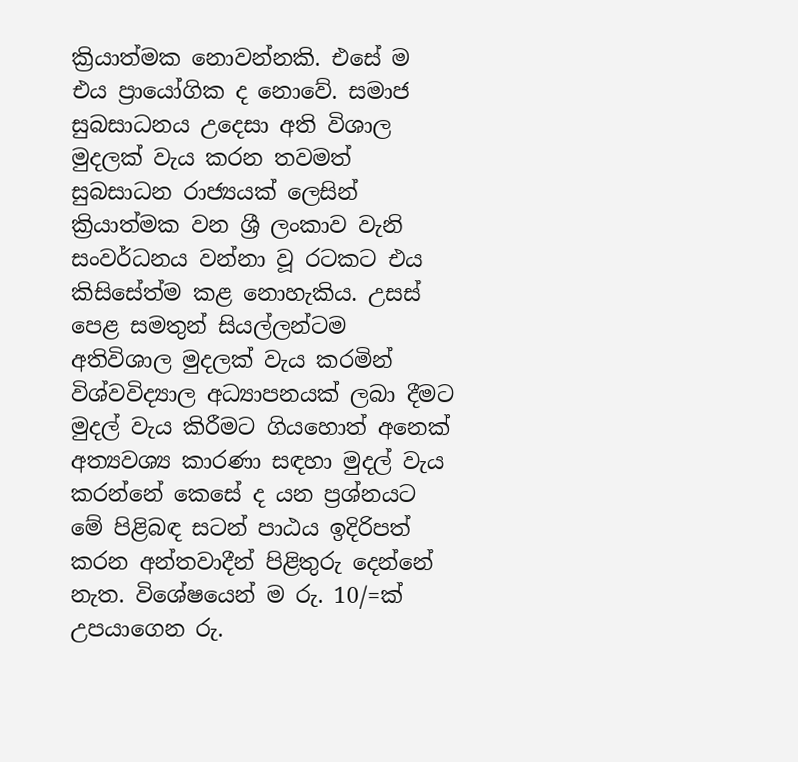ක්‍රියාත්මක නොවන්නකි. එසේ ම එය ප්‍රායෝගික ද නොවේ. සමාජ සුබසාධනය උදෙසා අති විශාල මුදලක් වැය කරන තවමත් සුබසාධන රාජ්‍යයක් ලෙසින් ක්‍රියාත්මක වන ශ්‍රී ලංකාව වැනි සංවර්ධනය වන්නා වූ රටකට එය කිසිසේත්ම කළ නොහැකිය. උසස් පෙළ සමතුන් සියල්ලන්ටම අතිවිශාල මුදලක් වැය කරමින් විශ්වවිද්‍යාල අධ්‍යාපනයක් ලබා දීමට මුදල් වැය කිරීමට ගියහොත් අනෙක් අත්‍යවශ්‍ය කාරණා සඳහා මුදල් වැය කරන්නේ කෙසේ ද යන ප්‍රශ්නයට මේ පිළිබඳ සටන් පාඨය ඉදිරිපත් කරන අන්තවාදීන් පිළිතුරු දෙන්නේ නැත. විශේෂයෙන් ම රු. 10/=ක් උපයාගෙන රු.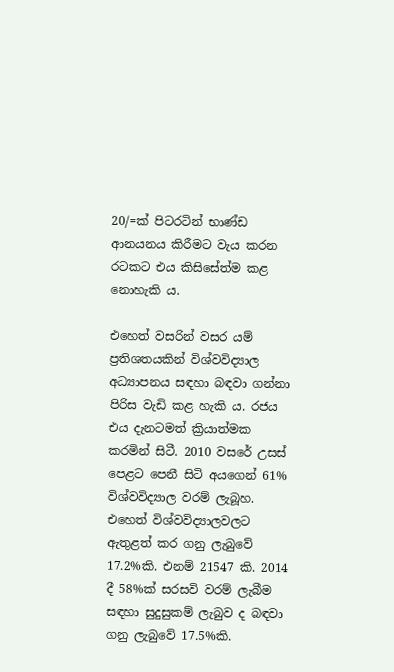20/=ක් පිටරටින් භාණ්ඩ ආනයනය කිරීමට වැය කරන රටකට එය කිසිසේත්ම කළ නොහැකි ය.

එහෙත් වසරින් වසර යම් ප්‍රතිශතයකින් විශ්වවිද්‍යාල අධ්‍යාපනය සඳහා බඳවා ගන්නා පිරිස වැඩි කළ හැකි ය. රජය එය දැනටමත් ක්‍රියාත්මක කරමින් සිටී. 2010 වසරේ උසස් පෙළට පෙනී සිටි අයගෙන් 61% විශ්වවිද්‍යාල වරම් ලැබූහ. එහෙත් විශ්වවිද්‍යාලවලට ඇතුළත් කර ගනු ලැබුවේ 17.2%කි. එනම් 21547 කි. 2014 දී 58%ක් සරසවි වරම් ලැබීම සඳහා සුදුසුකම් ලැබුව ද බඳවා ගනු ලැබුවේ 17.5%කි.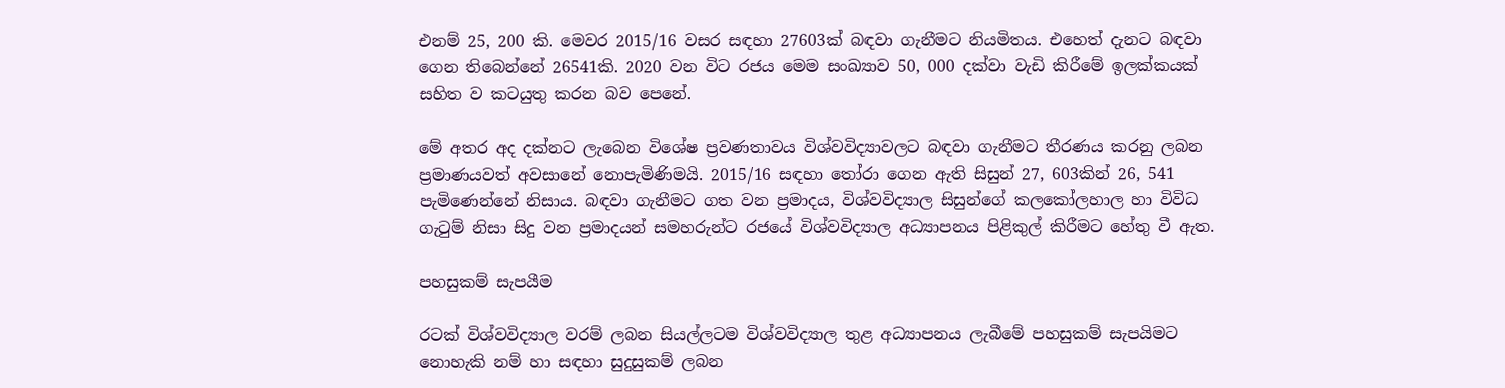එනම් 25, 200 කි. මෙවර 2015/16 වසර සඳහා 27603ක් බඳවා ගැනීමට නියමිතය. එහෙත් දැනට බඳවා ගෙන තිබෙන්නේ 26541කි. 2020 වන විට රජය මෙම සංඛ්‍යාව 50, 000 දක්වා වැඩි කිරීමේ ඉලක්කයක් සහිත ව කටයුතු කරන බව පෙනේ.

මේ අතර අද දක්නට ලැබෙන විශේෂ ප්‍රවණතාවය විශ්වවිද්‍යාවලට බඳවා ගැනීමට තීරණය කරනු ලබන ප්‍රමාණයවත් අවසානේ නොපැමිණිමයි. 2015/16 සඳහා තෝරා ගෙන ඇති සිසුන් 27, 603කින් 26, 541 පැමිණෙන්නේ නිසාය. බඳවා ගැනීමට ගත වන ප්‍රමාදය, විශ්වවිද්‍යාල සිසුන්ගේ කලකෝලහාල හා විවිධ ගැටුම් නිසා සිදු වන ප්‍රමාදයන් සමහරුන්ට රජයේ විශ්වවිද්‍යාල අධ්‍යාපනය පිළිකුල් කිරීමට හේතු වී ඇත.

පහසුකම් සැපයීම

රටක් විශ්වවිද්‍යාල වරම් ලබන සියල්ලටම විශ්වවිද්‍යාල තුළ අධ්‍යාපනය ලැබීමේ පහසුකම් සැපයිමට නොහැකි නම් හා සඳහා සුදුසුකම් ලබන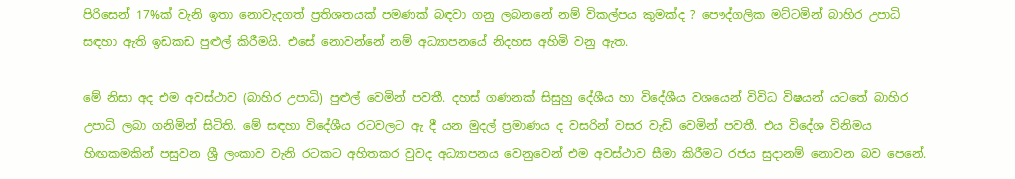පිරිසෙන් 17%ක් වැනි ඉතා නොවැදගත් ප්‍රතිශතයක් පමණක් බඳවා ගනු ලබනනේ නම් විකල්පය කුමක්ද ? පෞද්ගලික මට්ටමින් බාහිර උපාධි සඳහා ඇති ඉඩකඩ පුළුල් කිරීමයි. එසේ නොවන්නේ නම් අධ්‍යාපනයේ නිදහස අහිමි වනු ඇත.

මේ නිසා අද එම අවස්ථාව (බාහිර උපාධි) පුළුල් වෙමින් පවතී. දහස් ගණනක් සිසුහු දේශීය හා විදේශීය වශයෙන් විවිධ විෂයන් යටතේ බාහිර උපාධි ලබා ගනිමින් සිටිති. මේ සඳහා විදේශීය රටවලට ඇ දී යන මුදල් ප්‍රමාණය ද වසරින් වසර වැඩි වෙමින් පවතී. එය විදේශ විනිමය හිඟකමකින් පසුවන ශ්‍රී ලංකාව වැනි රටකට අහිතකර වුවද අධ්‍යාපනය වෙනුවෙන් එම අවස්ථාව සීමා කිරීමට රජය සුදානම් නොවන බව පෙනේ.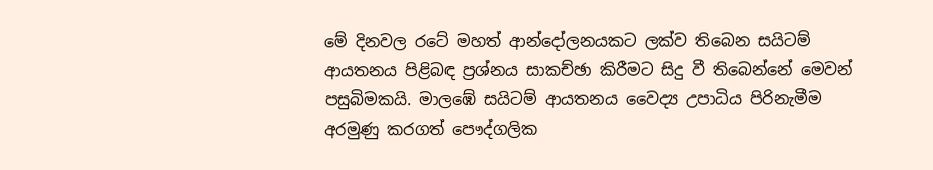මේ දිනවල රටේ මහත් ආන්දෝලනයකට ලක්ව තිබෙන සයිටම් ආයතනය පිළිබඳ ප්‍රශ්නය සාකච්ඡා කිරීමට සිදු වී තිබෙන්නේ මෙවන් පසුබිමකයි. මාලඹේ සයිටම් ආයතනය වෛද්‍ය උපාධිය පිරිනැමීම අරමුණු කරගත් පෞද්ගලික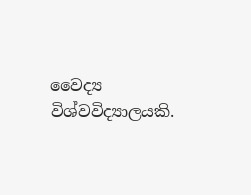වෛද්‍ය විශ්වවිද්‍යාලයකි.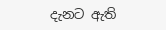දැනට ඇති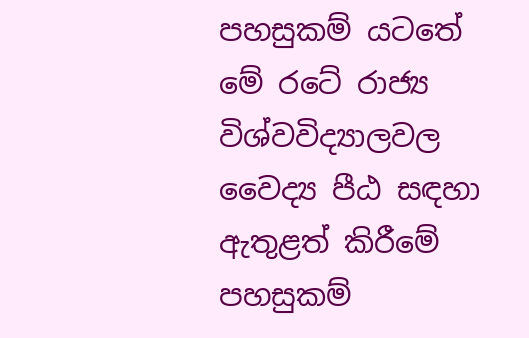පහසුකම් යටතේ මේ රටේ රාජ්‍ය විශ්වවිද්‍යාලවල වෛද්‍ය පීඨ සඳහා ඇතුළත් කිරීමේ පහසුකම්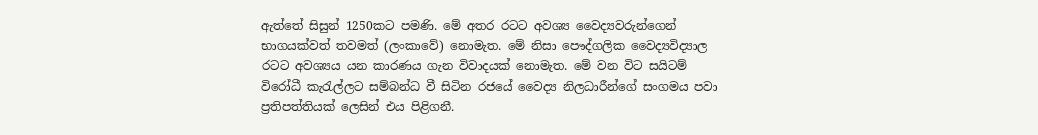ඇත්තේ සිසුන් 1250කට පමණි. මේ අතර රටට අවශ්‍ය වෛද්‍යවරුන්ගෙන් භාගයක්වත් තවමත් (ලංකාවේ) නොමැත. මේ නිසා පෞද්ගලික වෛද්‍යවිද්‍යාල රටට අවශ්‍යය යන කාරණය ගැන විවාදයක් නොමැත. මේ වන විට සයිටම් විරෝධී කැරැල්ලට සම්බන්ධ වී සිටින රජයේ වෛද්‍ය නිලධාරීන්ගේ සංගමය පවා ප්‍රතිපත්තියක් ලෙසින් එය පිළිගනී.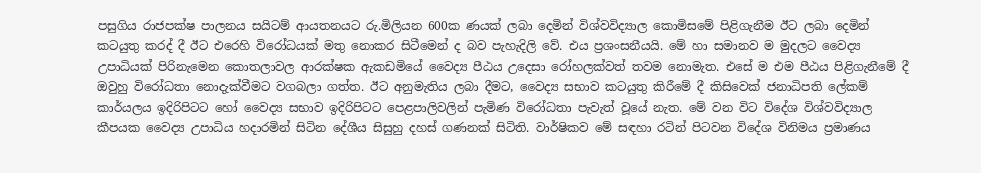පසුගිය රාජපක්ෂ පාලනය සයිටම් ආයතනයට රු.මිලියන 600ක ණයක් ලබා දෙමින් විශ්වවිද්‍යාල කොමිසමේ පිළිගැනීම ඊට ලබා දෙමින් කටයුතු කරද් දී ඊට එරෙහි විරෝධයක් මතු නොකර සිටීමෙන් ද බව පැහැදිලි වේ. එය ප්‍රශංසනීයයි. මේ හා සමානව ම මුදලට වෛද්‍ය උපාධියක් පිරිනැමෙන කොතලාවල ආරක්ෂක ඇකඩමියේ වෛද්‍ය පීඨය උදෙසා රෝහලක්වත් තවම නොමැත. එසේ ම එම පීඨය පිළිගැනීමේ දී ඔවුහු විරෝධතා නොදැක්වීමට වගබලා ගත්ත. ඊට අනුමැතිය ලබා දීමට, වෛද්‍ය සභාව කටයුතු කිරීමේ දී කිසිවෙක් ජනාධිපති ලේකම් කාර්යලය ඉදිරිපිටට හෝ වෛද්‍ය සභාව ඉදිරිපිටට පෙළපාලිවලින් පැමිණ විරෝධතා පැවැත් වූයේ නැත. මේ වන විට විදේශ විශ්වවිද්‍යාල කීපයක වෛද්‍ය උපාධිය හදාරමින් සිටින දේශීය සිසුහු දහස් ගණනක් සිටිති. වාර්ෂිකව මේ සඳහා රටින් පිටවන විදේශ විනිමය ප්‍රමාණය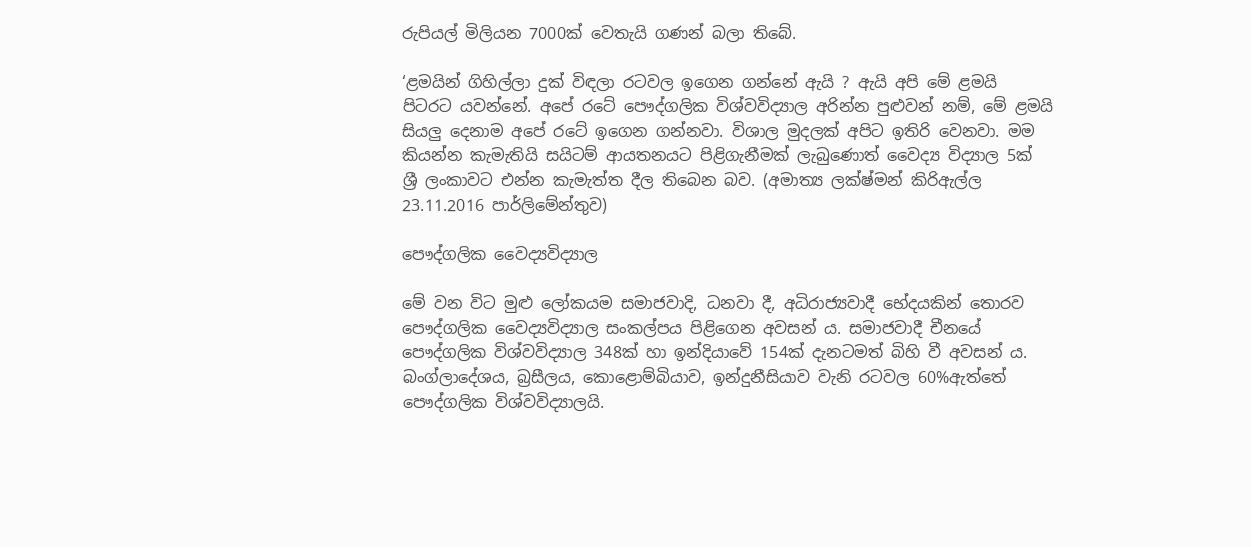රුපියල් මිලියන 7000ක් වෙතැයි ගණන් බලා තිබේ.

‘ළමයින් ගිහිල්ලා දුක් විඳලා රටවල ඉගෙන ගන්නේ ඇයි ? ඇයි අපි මේ ළමයි පිටරට යවන්නේ. අපේ රටේ පෞද්ගලික විශ්වවිද්‍යාල අරින්න පුළුවන් නම්, මේ ළමයි සියලු දෙනාම අපේ රටේ ඉගෙන ගන්නවා. විශාල මුදලක් අපිට ඉතිරි වෙනවා. මම කියන්න කැමැතියි සයිටම් ආයතනයට පිළිගැනීමක් ලැබුණොත් වෛද්‍ය විද්‍යාල 5ක් ශ්‍රී ලංකාවට එන්න කැමැත්ත දීල තිබෙන බව. (අමාත්‍ය ලක්ෂ්මන් කිරිඇල්ල 23.11.2016 පාර්ලිමේන්තුව)

පෞද්ගලික වෛද්‍යවිද්‍යාල

මේ වන විට මුළු ලෝකයම සමාජවාදි, ධනවා දී, අධිරාජ්‍යවාදී භේදයකින් තොරව පෞද්ගලික වෛද්‍යවිද්‍යාල සංකල්පය පිළිගෙන අවසන් ය. සමාජවාදී චීනයේ පෞද්ගලික විශ්වවිද්‍යාල 348ක් හා ඉන්දියාවේ 154ක් දැනටමත් බිහි වී අවසන් ය. බංග්ලාදේශය, බ්‍රසීලය, කොළොම්බියාව, ඉන්දුනීසියාව වැනි රටවල 60%ඇත්තේ පෞද්ගලික විශ්වවිද්‍යාලයි.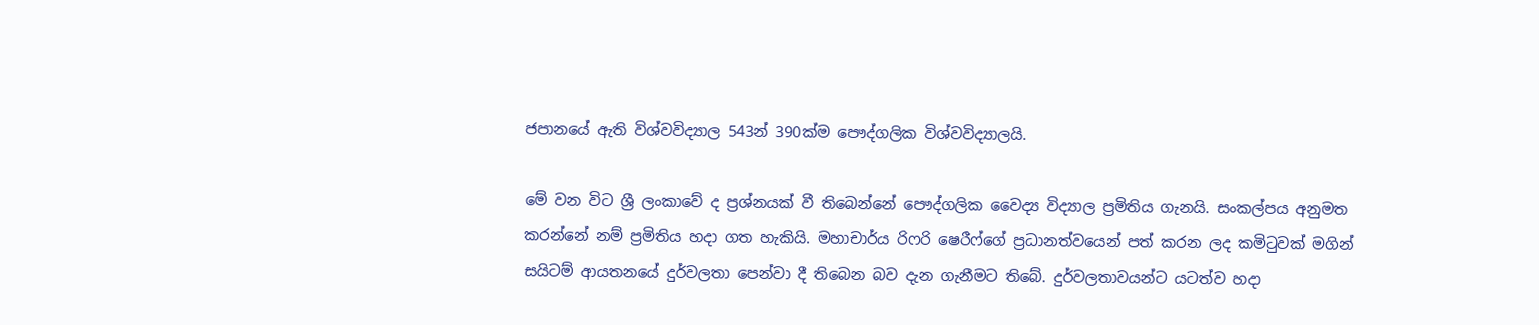ජපානයේ ඇති විශ්වවිද්‍යාල 543න් 390ක්ම පෞද්ගලික විශ්වවිද්‍යාලයි.

මේ වන විට ශ්‍රී ලංකාවේ ද ප්‍රශ්නයක් වී තිබෙන්නේ පෞද්ගලික වෛද්‍ය විද්‍යාල ප්‍රමිතිය ගැනයි. සංකල්පය අනුමත කරන්නේ නම් ප්‍රමිතිය හදා ගත හැකියි. මහාචාර්ය රිෆරි ෂෙරීෆ්ගේ ප්‍රධානත්වයෙන් පත් කරන ලද කමිටුවක් මගින් සයිටම් ආයතනයේ දුර්වලතා පෙන්වා දී තිබෙන බව දැන ගැනීමට තිබේ. දුර්වලතාවයන්ට යටත්ව හදා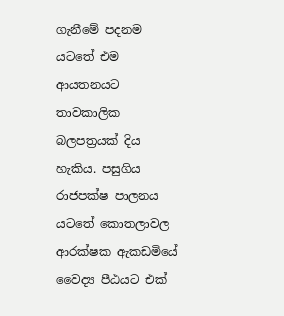ගැනීමේ පදනම යටතේ එම ආයතනයට තාවකාලික බලපත්‍රයක් දිය හැකිය. පසුගිය රාජපක්ෂ පාලනය යටතේ කොතලාවල ආරක්ෂක ඇකඩමියේ වෛද්‍ය පීඨයට එක්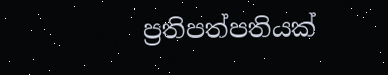ප්‍රතිපත්පතියක්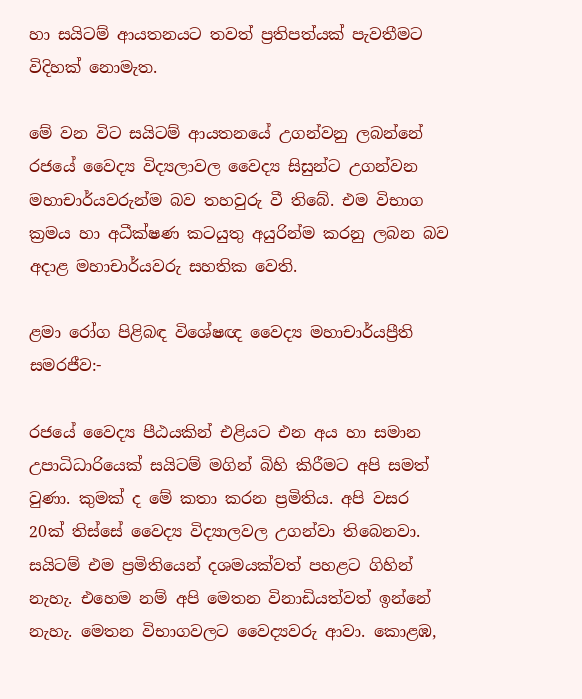හා සයිටම් ආයතනයට තවත් ප්‍රතිපත්යක් පැවතීමට විදිහක් නොමැත.

මේ වන විට සයිටම් ආයතනයේ උගන්වනු ලබන්නේ රජයේ වෛද්‍ය විද්‍යලාවල වෛද්‍ය සිසුන්ට උගන්වන මහාචාර්යවරුන්ම බව තහවුරු වී තිබේ. එම විභාග ක්‍රමය හා අධීක්ෂණ කටයුතු අයුරින්ම කරනු ලබන බව අදාළ මහාචාර්යවරු සහතික වෙති.

ළමා රෝග පිළිබඳ විශේෂඥ වෛද්‍ය මහාචාර්යප්‍රීති සමරජීව:-

රජයේ වෛද්‍ය පීඨයකින් එළියට එන අය හා සමාන උපාධිධාරියෙක් සයිටම් මගින් බිහි කිරීමට අපි සමත් වුණා. කුමක් ද මේ කතා කරන ප්‍රමිතිය. අපි වසර 20ක් තිස්සේ වෛද්‍ය විද්‍යාලවල උගන්වා තිබෙනවා. සයිටම් එම ප්‍රමිතියෙන් දශමයක්වත් පහළට ගිහින් නැහැ. එහෙම නම් අපි මෙතන විනාඩියත්වත් ඉන්නේ නැහැ. මෙතන විභාගවලට වෛද්‍යවරු ආවා. කොළඹ,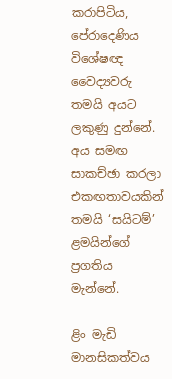කරාපිටිය, පේරාදෙණිය විශේෂඥ වෛද්‍යවරු තමයි අයට ලකුණු දුන්නේ. අය සමඟ සාකච්ඡා කරලා එකඟතාවයකින් තමයි ‘සයිටම්’ ළමයින්ගේ ප්‍රගතිය මැන්නේ.

ළිං මැඩි මානසිකත්වය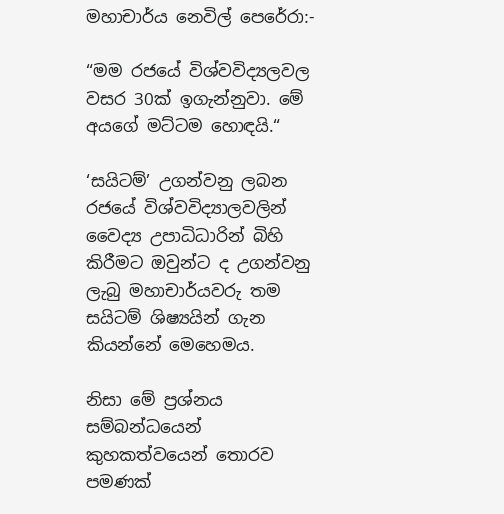මහාචාර්ය නෙවිල් පෙරේරා:-

“මම රජයේ විශ්වවිද්‍යලවල වසර 30ක් ඉගැන්නුවා. මේ අයගේ මට්ටම හොඳයි.“

‘සයිටම්’ උගන්වනු ලබන රජයේ විශ්වවිද්‍යාලවලින් වෛද්‍ය උපාධිධාරින් බිහි කිරීමට ඔවුන්ට ද උගන්වනු ලැබු මහාචාර්යවරු තම සයිටම් ශිෂ්‍යයින් ගැන කියන්නේ මෙහෙමය.

නිසා මේ ප්‍රශ්නය සම්බන්ධයෙන් කුහකත්වයෙන් තොරව පමණක්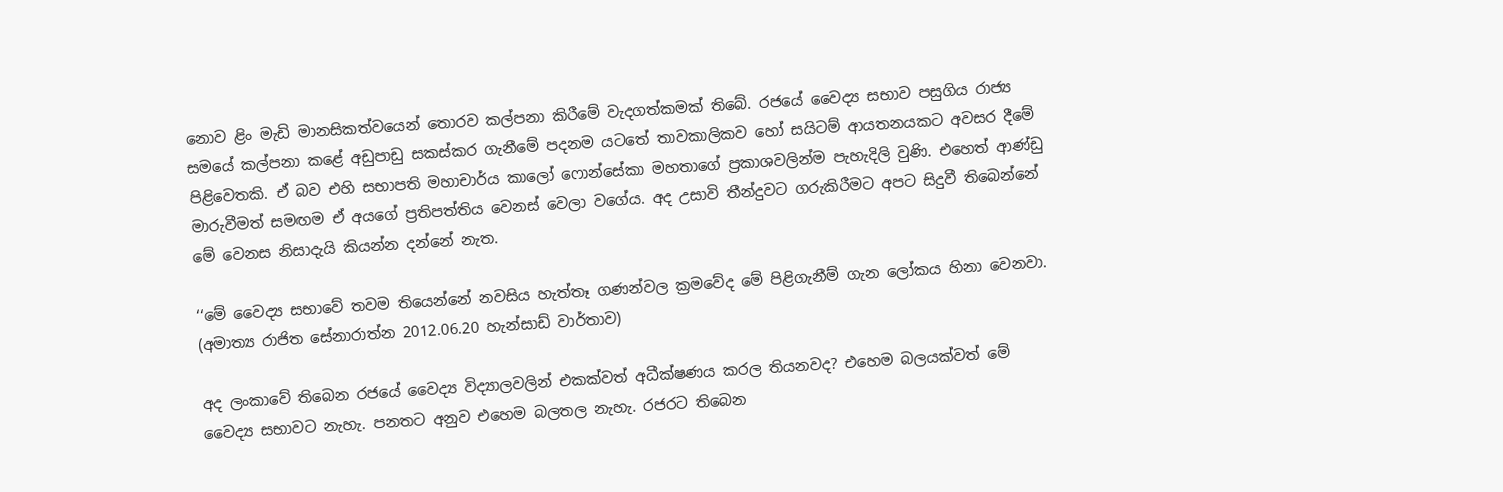නොව ළිං මැඩි මානසිකත්වයෙන් තොරව කල්පනා කිරීමේ වැදගත්කමක් තිබේ. රජයේ වෛද්‍ය සභාව පසුගිය රාජ්‍ය සමයේ කල්පනා කළේ අඩුපාඩු සකස්කර ගැනීමේ පදනම යටතේ තාවකාලිකව හෝ සයිටම් ආයතනයකට අවසර දීමේ පිළිවෙතකි. ඒ බව එහි සභාපති මහාචාර්ය කාලෝ ෆොන්සේකා මහතාගේ ප්‍රකාශවලින්ම පැහැදිලි වුණි. එහෙත් ආණ්ඩු මාරුවීමත් සමඟම ඒ අයගේ ප්‍රතිපත්තිය වෙනස් වෙලා වගේය. අද උසාවි තීන්දුවට ගරුකිරීමට අපට සිදුවී තිබෙන්නේ මේ වෙනස නිසාදැයි කියන්න දන්නේ නැත.

‘‘මේ වෛද්‍ය සභාවේ තවම තියෙන්නේ නවසිය හැත්තෑ ගණන්වල ක්‍රමවේද මේ පිළිගැනීම් ගැන ලෝකය හිනා වෙනවා. (අමාත්‍ය රාජිත සේනාරාත්න 2012.06.20 හැන්සාඩ් වාර්තාව)

අද ලංකාවේ තිබෙන රජයේ වෛද්‍ය විද්‍යාලවලින් එකක්වත් අධීක්ෂණය කරල තියනවද? එහෙම බලයක්වත් මේ වෛද්‍ය සභාවට නැහැ. පනතට අනුව එහෙම බලතල නැහැ. රජරට තිබෙන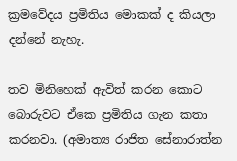ක්‍රමවේදය ප්‍රමිතිය මොකක් ද කියලා දන්නේ නැහැ.

තව මිනිහෙක් ඇවිත් කරන කොට බොරුවට ඒකෙ ප්‍රමිතිය ගැන කතා කරනවා. (අමාත්‍ය රාජිත සේනාරාත්න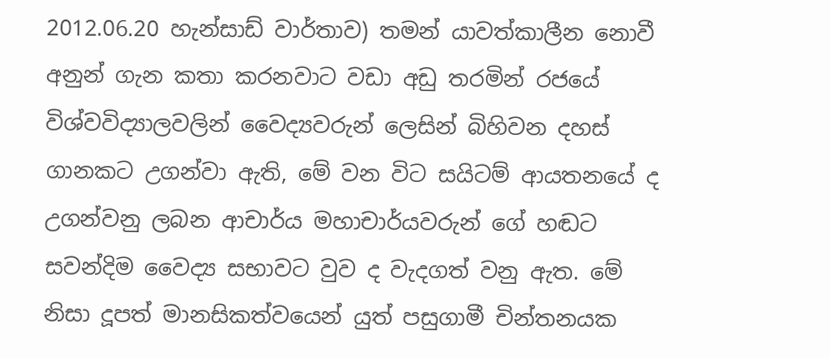2012.06.20 හැන්සාඩ් වාර්තාව) තමන් යාවත්කාලීන නොවී අනුන් ගැන කතා කරනවාට වඩා අඩු තරමින් රජයේ විශ්වවිද්‍යාලවලින් වෛද්‍යවරුන් ලෙසින් බිහිවන දහස් ගානකට උගන්වා ඇති, මේ වන විට සයිටම් ආයතනයේ ද උගන්වනු ලබන ආචාර්ය මහාචාර්යවරුන් ගේ හඬට සවන්දිම වෛද්‍ය සභාවට වුව ද වැදගත් වනු ඇත. මේ නිසා දූපත් මානසිකත්වයෙන් යුත් පසුගාමී චින්තනයක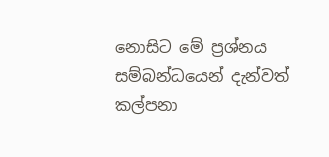නොසිට මේ ප්‍රශ්නය සම්බන්ධයෙන් දැන්වත් කල්පනා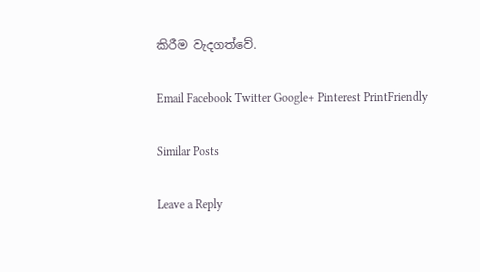කිරීම වැදගත්වේ.

Email Facebook Twitter Google+ Pinterest PrintFriendly

Similar Posts

Leave a Reply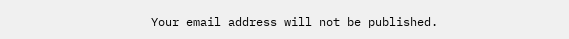Your email address will not be published.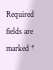Required fields are marked *